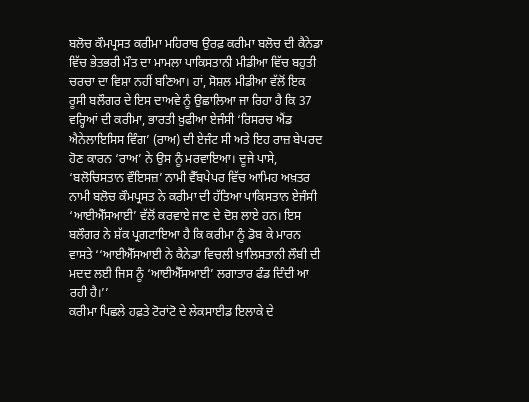ਬਲੋਚ ਕੌਮਪ੍ਰਸਤ ਕਰੀਮਾ ਮਹਿਰਾਬ ਉਰਫ਼ ਕਰੀਮਾ ਬਲੋਚ ਦੀ ਕੈਨੇਡਾ ਵਿੱਚ ਭੇਤਭਰੀ ਮੌਤ ਦਾ ਮਾਮਲਾ ਪਾਕਿਸਤਾਨੀ ਮੀਡੀਆ ਵਿੱਚ ਬਹੁਤੀ ਚਰਚਾ ਦਾ ਵਿਸ਼ਾ ਨਹੀਂ ਬਣਿਆ। ਹਾਂ, ਸੋਸ਼ਲ ਮੀਡੀਆ ਵੱਲੋਂ ਇਕ ਰੂਸੀ ਬਲੌਗਰ ਦੇ ਇਸ ਦਾਅਵੇ ਨੂੰ ਉਛਾਲਿਆ ਜਾ ਰਿਹਾ ਹੈ ਕਿ 37 ਵਰ੍ਹਿਆਂ ਦੀ ਕਰੀਮਾ, ਭਾਰਤੀ ਖ਼ੁਫੀਆ ਏਜੰਸੀ ‘ਰਿਸਰਚ ਐਂਡ ਐਨੇਲਾਇਸਿਸ ਵਿੰਗ’ (ਰਾਅ) ਦੀ ਏਜੰਟ ਸੀ ਅਤੇ ਇਹ ਰਾਜ਼ ਬੇਪਰਦ ਹੋਣ ਕਾਰਨ ‘ਰਾਅ’ ਨੇ ਉਸ ਨੂੰ ਮਰਵਾਇਆ। ਦੂਜੇ ਪਾਸੇ, ‘ਬਲੋਚਿਸਤਾਨ ਵੌਇਸਜ਼’ ਨਾਮੀ ਵੈੱਬਪੇਪਰ ਵਿੱਚ ਆਮਿਹ ਅਖ਼ਤਰ ਨਾਮੀ ਬਲੋਚ ਕੌਮਪ੍ਰਸਤ ਨੇ ਕਰੀਮਾ ਦੀ ਹੱਤਿਆ ਪਾਕਿਸਤਾਨ ਏਜੰਸੀ ‘ਆਈਐੱਸਆਈ’ ਵੱਲੋਂ ਕਰਵਾਏ ਜਾਣ ਦੇ ਦੋਸ਼ ਲਾਏ ਹਨ। ਇਸ ਬਲੌਗਰ ਨੇ ਸ਼ੱਕ ਪ੍ਰਗਟਾਇਆ ਹੈ ਕਿ ਕਰੀਮਾ ਨੂੰ ਡੋਬ ਕੇ ਮਾਰਨ ਵਾਸਤੇ ‘‘ਆਈਐੱਸਆਈ ਨੇ ਕੈਨੇਡਾ ਵਿਚਲੀ ਖ਼ਾਲਿਸਤਾਨੀ ਲੌਬੀ ਦੀ ਮਦਦ ਲਈ ਜਿਸ ਨੂੰ ‘ਆਈਐੱਸਆਈ’ ਲਗਾਤਾਰ ਫੰਡ ਦਿੰਦੀ ਆ ਰਹੀ ਹੈ।’’
ਕਰੀਮਾ ਪਿਛਲੇ ਹਫ਼ਤੇ ਟੋਰਾਂਟੋ ਦੇ ਲੇਕਸਾਈਡ ਇਲਾਕੇ ਦੇ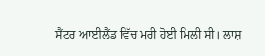ਸੈਂਟਰ ਆਈਲੈਂਡ ਵਿੱਚ ਮਰੀ ਹੋਈ ਮਿਲੀ ਸੀ। ਲਾਸ਼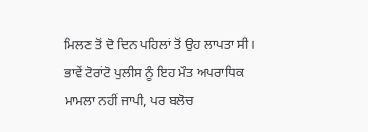ਮਿਲਣ ਤੋਂ ਦੋ ਦਿਨ ਪਹਿਲਾਂ ਤੋਂ ਉਹ ਲਾਪਤਾ ਸੀ। ਭਾਵੇਂ ਟੋਰਾਂਟੋ ਪੁਲੀਸ ਨੂੰ ਇਹ ਮੌਤ ਅਪਰਾਧਿਕ ਮਾਮਲਾ ਨਹੀਂ ਜਾਪੀ, ਪਰ ਬਲੋਚ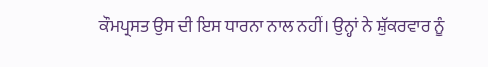ਕੌਮਪ੍ਰਸਤ ਉਸ ਦੀ ਇਸ ਧਾਰਨਾ ਨਾਲ ਨਹੀਂ। ਉਨ੍ਹਾਂ ਨੇ ਸ਼ੁੱਕਰਵਾਰ ਨੂੰ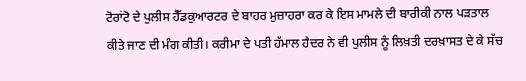ਟੋਰਾਂਟੋ ਦੇ ਪੁਲੀਸ ਹੈੱਡਕੁਆਰਟਰ ਦੇ ਬਾਹਰ ਮੁਜ਼ਾਹਰਾ ਕਰ ਕੇ ਇਸ ਮਾਮਲੇ ਦੀ ਬਾਰੀਕੀ ਨਾਲ ਪੜਤਾਲ ਕੀਤੇ ਜਾਣ ਦੀ ਮੰਗ ਕੀਤੀ। ਕਰੀਮਾ ਦੇ ਪਤੀ ਹੱਮਾਲ ਹੈਦਰ ਨੇ ਵੀ ਪੁਲੀਸ ਨੂੰ ਲਿਖ਼ਤੀ ਦਰਖ਼ਾਸਤ ਦੇ ਕੇ ਸੱਚ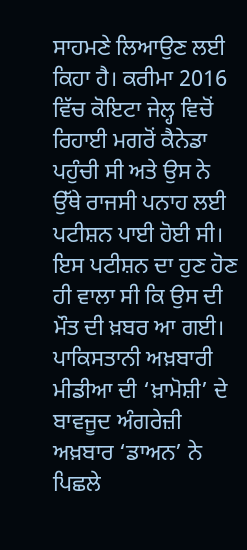ਸਾਹਮਣੇ ਲਿਆਉਣ ਲਈ ਕਿਹਾ ਹੈ। ਕਰੀਮਾ 2016 ਵਿੱਚ ਕੋਇਟਾ ਜੇਲ੍ਹ ਵਿਚੋਂ ਰਿਹਾਈ ਮਗਰੋਂ ਕੈਨੇਡਾ ਪਹੁੰਚੀ ਸੀ ਅਤੇ ਉਸ ਨੇ ਉੱਥੇ ਰਾਜਸੀ ਪਨਾਹ ਲਈ ਪਟੀਸ਼ਨ ਪਾਈ ਹੋਈ ਸੀ। ਇਸ ਪਟੀਸ਼ਨ ਦਾ ਹੁਣ ਹੋਣ ਹੀ ਵਾਲਾ ਸੀ ਕਿ ਉਸ ਦੀ ਮੌਤ ਦੀ ਖ਼ਬਰ ਆ ਗਈ।
ਪਾਕਿਸਤਾਨੀ ਅਖ਼ਬਾਰੀ ਮੀਡੀਆ ਦੀ ‘ਖ਼ਾਮੋਸ਼ੀ’ ਦੇ ਬਾਵਜੂਦ ਅੰਗਰੇਜ਼ੀ ਅਖ਼ਬਾਰ ‘ਡਾਅਨ’ ਨੇ ਪਿਛਲੇ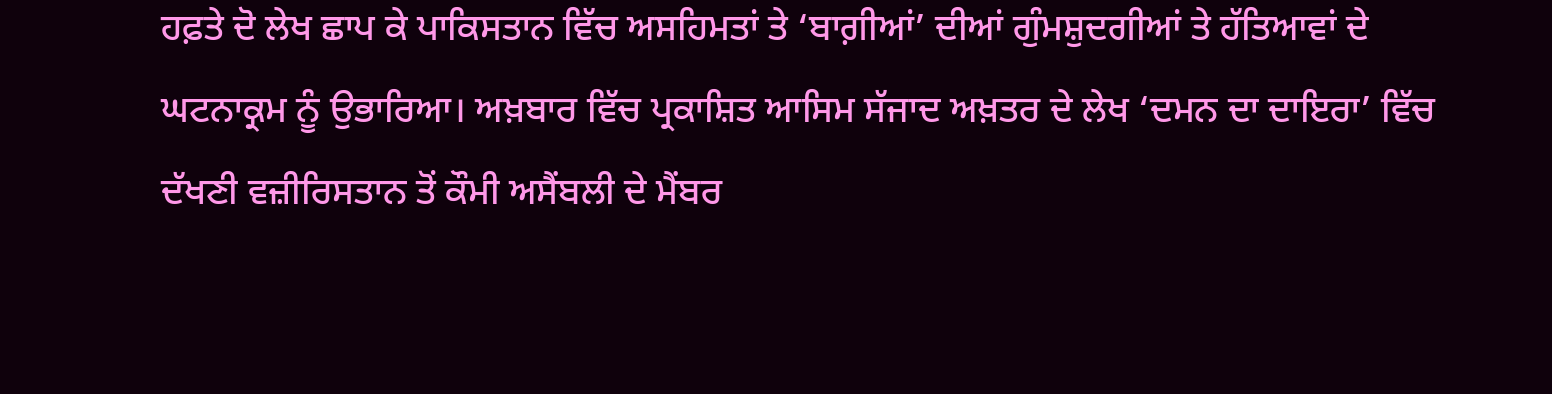ਹਫ਼ਤੇ ਦੋ ਲੇਖ ਛਾਪ ਕੇ ਪਾਕਿਸਤਾਨ ਵਿੱਚ ਅਸਹਿਮਤਾਂ ਤੇ ‘ਬਾਗ਼ੀਆਂ’ ਦੀਆਂ ਗੁੰਮਸ਼ੁਦਗੀਆਂ ਤੇ ਹੱਤਿਆਵਾਂ ਦੇ ਘਟਨਾਕ੍ਰਮ ਨੂੰ ਉਭਾਰਿਆ। ਅਖ਼ਬਾਰ ਵਿੱਚ ਪ੍ਰਕਾਸ਼ਿਤ ਆਸਿਮ ਸੱਜਾਦ ਅਖ਼ਤਰ ਦੇ ਲੇਖ ‘ਦਮਨ ਦਾ ਦਾਇਰਾ’ ਵਿੱਚ ਦੱਖਣੀ ਵਜ਼ੀਰਿਸਤਾਨ ਤੋਂ ਕੌਮੀ ਅਸੈਂਬਲੀ ਦੇ ਮੈਂਬਰ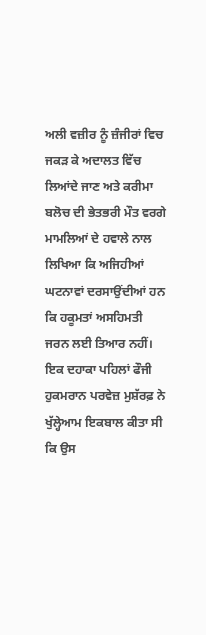ਅਲੀ ਵਜ਼ੀਰ ਨੂੰ ਜ਼ੰਜੀਰਾਂ ਵਿਚ ਜਕੜ ਕੇ ਅਦਾਲਤ ਵਿੱਚ ਲਿਆਂਦੇ ਜਾਣ ਅਤੇ ਕਰੀਮਾ ਬਲੋਚ ਦੀ ਭੇਤਭਰੀ ਮੌਤ ਵਰਗੇ ਮਾਮਲਿਆਂ ਦੇ ਹਵਾਲੇ ਨਾਲ ਲਿਖਿਆ ਕਿ ਅਜਿਹੀਆਂ ਘਟਨਾਵਾਂ ਦਰਸਾਉਂਦੀਆਂ ਹਨ ਕਿ ਹਕੂਮਤਾਂ ਅਸਹਿਮਤੀ ਜਰਨ ਲਈ ਤਿਆਰ ਨਹੀਂ।
ਇਕ ਦਹਾਕਾ ਪਹਿਲਾਂ ਫੌਜੀ ਹੁਕਮਰਾਨ ਪਰਵੇਜ਼ ਮੁਸ਼ੱਰਫ਼ ਨੇ ਖੁੱਲ੍ਹੇਆਮ ਇਕਬਾਲ ਕੀਤਾ ਸੀ ਕਿ ਉਸ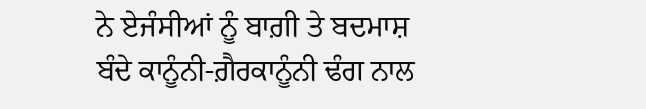ਨੇ ਏਜੰਸੀਆਂ ਨੂੰ ਬਾਗ਼ੀ ਤੇ ਬਦਮਾਸ਼ ਬੰਦੇ ਕਾਨੂੰਨੀ-ਗ਼ੈਰਕਾਨੂੰਨੀ ਢੰਗ ਨਾਲ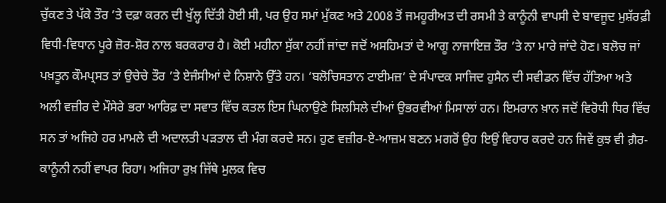ਚੁੱਕਣ ਤੇ ਪੱਕੇ ਤੌਰ ’ਤੇ ਦਫ਼ਾ ਕਰਨ ਦੀ ਖੁੱਲ੍ਹ ਦਿੱਤੀ ਹੋਈ ਸੀ, ਪਰ ਉਹ ਸਮਾਂ ਮੁੱਕਣ ਅਤੇ 2008 ਤੋਂ ਜਮਹੂਰੀਅਤ ਦੀ ਰਸਮੀ ਤੇ ਕਾਨੂੰਨੀ ਵਾਪਸੀ ਦੇ ਬਾਵਜੂਦ ਮੁਸ਼ੱਰਫ਼ੀ ਵਿਧੀ-ਵਿਧਾਨ ਪੂਰੇ ਜ਼ੋਰ-ਸ਼ੋਰ ਨਾਲ ਬਰਕਰਾਰ ਹੈ। ਕੋਈ ਮਹੀਨਾ ਸੁੱਕਾ ਨਹੀਂ ਜਾਂਦਾ ਜਦੋਂ ਅਸਹਿਮਤਾਂ ਦੇ ਆਗੂ ਨਾਜਾਇਜ਼ ਤੌਰ ’ਤੇ ਨਾ ਮਾਰੇ ਜਾਂਦੇ ਹੋਣ। ਬਲੋਚ ਜਾਂ ਪਖ਼ਤੂਨ ਕੌਮਪ੍ਰਸਤ ਤਾਂ ਉਚੇਚੇ ਤੌਰ ’ਤੇ ਏਜੰਸੀਆਂ ਦੇ ਨਿਸ਼ਾਨੇ ਉੱਤੇ ਹਨ। ‘ਬਲੋਚਿਸਤਾਨ ਟਾਈਮਜ਼’ ਦੇ ਸੰਪਾਦਕ ਸਾਜਿਦ ਹੁਸੈਨ ਦੀ ਸਵੀਡਨ ਵਿੱਚ ਹੱਤਿਆ ਅਤੇ ਅਲੀ ਵਜ਼ੀਰ ਦੇ ਮੌਸੇਰੇ ਭਰਾ ਆਰਿਫ਼ ਦਾ ਸਵਾਤ ਵਿੱਚ ਕਤਲ ਇਸ ਘਿਨਾਉਣੇ ਸਿਲਸਿਲੇ ਦੀਆਂ ਉਭਰਵੀਆਂ ਮਿਸਾਲਾਂ ਹਨ। ਇਮਰਾਨ ਖ਼ਾਨ ਜਦੋਂ ਵਿਰੋਧੀ ਧਿਰ ਵਿੱਚ ਸਨ ਤਾਂ ਅਜਿਹੇ ਹਰ ਮਾਮਲੇ ਦੀ ਅਦਾਲਤੀ ਪੜਤਾਲ ਦੀ ਮੰਗ ਕਰਦੇ ਸਨ। ਹੁਣ ਵਜ਼ੀਰ-ਏ-ਆਜ਼ਮ ਬਣਨ ਮਗਰੋਂ ਉਹ ਇਉਂ ਵਿਹਾਰ ਕਰਦੇ ਹਨ ਜਿਵੇਂ ਕੁਝ ਵੀ ਗ਼ੈਰ-ਕਾਨੂੰਨੀ ਨਹੀਂ ਵਾਪਰ ਰਿਹਾ। ਅਜਿਹਾ ਰੁਖ਼ ਜਿੱਥੇ ਮੁਲਕ ਵਿਚ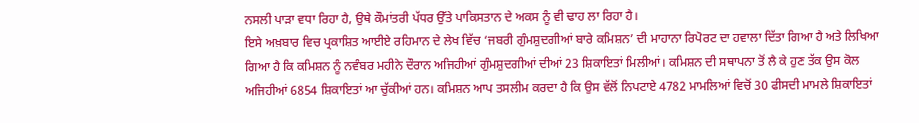ਨਸਲੀ ਪਾੜਾ ਵਧਾ ਰਿਹਾ ਹੈ, ਉਥੇ ਕੌਮਾਂਤਰੀ ਪੱਧਰ ਉੱਤੇ ਪਾਕਿਸਤਾਨ ਦੇ ਅਕਸ ਨੂੰ ਵੀ ਢਾਹ ਲਾ ਰਿਹਾ ਹੈ।
ਇਸੇ ਅਖ਼ਬਾਰ ਵਿਚ ਪ੍ਰਕਾਸ਼ਿਤ ਆਈਏ ਰਹਿਮਾਨ ਦੇ ਲੇਖ ਵਿੱਚ ‘ਜਬਰੀ ਗੁੰਮਸ਼ੁਦਗੀਆਂ ਬਾਰੇ ਕਮਿਸ਼ਨ’ ਦੀ ਮਾਹਾਨਾ ਰਿਪੋਰਟ ਦਾ ਹਵਾਲਾ ਦਿੱਤਾ ਗਿਆ ਹੈ ਅਤੇ ਲਿਖਿਆ ਗਿਆ ਹੈ ਕਿ ਕਮਿਸ਼ਨ ਨੂੰ ਨਵੰਬਰ ਮਹੀਨੇ ਦੌਰਾਨ ਅਜਿਹੀਆਂ ਗੁੰਮਸ਼ੁਦਗੀਆਂ ਦੀਆਂ 23 ਸ਼ਿਕਾਇਤਾਂ ਮਿਲੀਆਂ। ਕਮਿਸ਼ਨ ਦੀ ਸਥਾਪਨਾ ਤੋਂ ਲੈ ਕੇ ਹੁਣ ਤੱਕ ਉਸ ਕੋਲ ਅਜਿਹੀਆਂ 6854 ਸ਼ਿਕਾਇਤਾਂ ਆ ਚੁੱਕੀਆਂ ਹਨ। ਕਮਿਸ਼ਨ ਆਪ ਤਸਲੀਮ ਕਰਦਾ ਹੈ ਕਿ ਉਸ ਵੱਲੋਂ ਨਿਪਟਾਏ 4782 ਮਾਮਲਿਆਂ ਵਿਚੋਂ 30 ਫੀਸਦੀ ਮਾਮਲੇ ਸ਼ਿਕਾਇਤਾਂ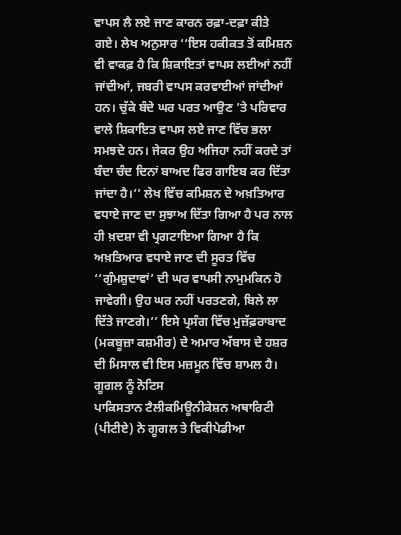ਵਾਪਸ ਲੈ ਲਏ ਜਾਣ ਕਾਰਨ ਰਫ਼ਾ-ਦਫ਼ਾ ਕੀਤੇ ਗਏ। ਲੇਖ ਅਨੁਸਾਰ ‘‘ਇਸ ਹਕੀਕਤ ਤੋਂ ਕਮਿਸ਼ਨ ਵੀ ਵਾਕਫ਼ ਹੈ ਕਿ ਸ਼ਿਕਾਇਤਾਂ ਵਾਪਸ ਲਈਆਂ ਨਹੀਂ ਜਾਂਦੀਆਂ, ਜਬਰੀ ਵਾਪਸ ਕਰਵਾਈਆਂ ਜਾਂਦੀਆਂ ਹਨ। ਚੁੱਕੇ ਬੰਦੇ ਘਰ ਪਰਤ ਆਉਣ ’ਤੇ ਪਰਿਵਾਰ ਵਾਲੇ ਸ਼ਿਕਾਇਤ ਵਾਪਸ ਲਏ ਜਾਣ ਵਿੱਚ ਭਲਾ ਸਮਝਦੇ ਹਨ। ਜੇਕਰ ਉਹ ਅਜਿਹਾ ਨਹੀਂ ਕਰਦੇ ਤਾਂ ਬੰਦਾ ਚੰਦ ਦਿਨਾਂ ਬਾਅਦ ਫਿਰ ਗਾਇਬ ਕਰ ਦਿੱਤਾ ਜਾਂਦਾ ਹੈ।’’ ਲੇਖ ਵਿੱਚ ਕਮਿਸ਼ਨ ਦੇ ਅਖ਼ਤਿਆਰ ਵਧਾਏ ਜਾਣ ਦਾ ਸੁਝਾਅ ਦਿੱਤਾ ਗਿਆ ਹੈ ਪਰ ਨਾਲ ਹੀ ਖ਼ਦਸ਼ਾ ਵੀ ਪ੍ਰਗਟਾਇਆ ਗਿਆ ਹੈ ਕਿ ਅਖ਼ਤਿਆਰ ਵਧਾਏ ਜਾਣ ਦੀ ਸੂਰਤ ਵਿੱਚ ‘‘ਗੁੰਮਸ਼ੁਦਾਵਾਂ’ ਦੀ ਘਰ ਵਾਪਸੀ ਨਾਮੁਮਕਿਨ ਹੋ ਜਾਵੇਗੀ। ਉਹ ਘਰ ਨਹੀਂ ਪਰਤਣਗੇ, ਬਿਲੇ ਲਾ ਦਿੱਤੇ ਜਾਣਗੇ।’’ ਇਸੇ ਪ੍ਰਸੰਗ ਵਿੱਚ ਮੁਜ਼ੱਫ਼ਰਾਬਾਦ (ਮਕਬੂਜ਼ਾ ਕਸ਼ਮੀਰ) ਦੇ ਅਮਾਰ ਅੱਬਾਸ ਦੇ ਹਸ਼ਰ ਦੀ ਮਿਸਾਲ ਵੀ ਇਸ ਮਜ਼ਮੂਨ ਵਿੱਚ ਸ਼ਾਮਲ ਹੈ।
ਗੂਗਲ ਨੂੰ ਨੋਟਿਸ
ਪਾਕਿਸਤਾਨ ਟੈਲੀਕਮਿਊਨੀਕੇਸ਼ਨ ਅਥਾਰਿਟੀ (ਪੀਟੀਏ) ਨੇ ਗੂਗਲ ਤੇ ਵਿਕੀਪੇਡੀਆ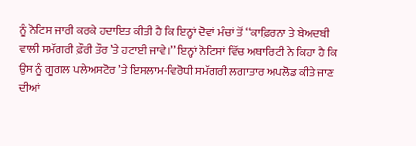ਨੂੰ ਨੋਟਿਸ ਜਾਰੀ ਕਰਕੇ ਹਦਾਇਤ ਕੀਤੀ ਹੈ ਕਿ ਇਨ੍ਹਾਂ ਦੋਵਾਂ ਮੰਚਾਂ ਤੋਂ ‘‘ਕਾਫ਼ਿਰਨਾ ਤੇ ਬੇਅਦਬੀ ਵਾਲੀ ਸਮੱਗਰੀ ਫ਼ੌਰੀ ਤੌਰ ’ਤੇ ਹਟਾਈ ਜਾਵੇ।’’ ਇਨ੍ਹਾਂ ਨੋਟਿਸਾਂ ਵਿੱਚ ਅਥਾਰਿਟੀ ਨੇ ਕਿਹਾ ਹੈ ਕਿ ਉਸ ਨੂੰ ਗੂਗਲ ਪਲੇਅਸਟੋਰ ’ਤੇ ਇਸਲਾਮ-ਵਿਰੋਧੀ ਸਮੱਗਰੀ ਲਗਾਤਾਰ ਅਪਲੋਡ ਕੀਤੇ ਜਾਣ ਦੀਆਂ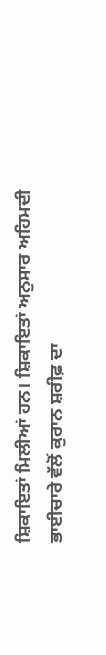ਸ਼ਿਕਾਇਤਾਂ ਮਿਲੀਆਂ ਹਨ। ਸ਼ਿਕਾਇਤਾਂ ਅਨੁਸਾਰ ਅਹਿਮਦੀ ਭਾਈਚਾਰੇ ਵੱਲੋਂ ਕੁਰਾਨ ਸ਼ਰੀਫ਼ ਦਾ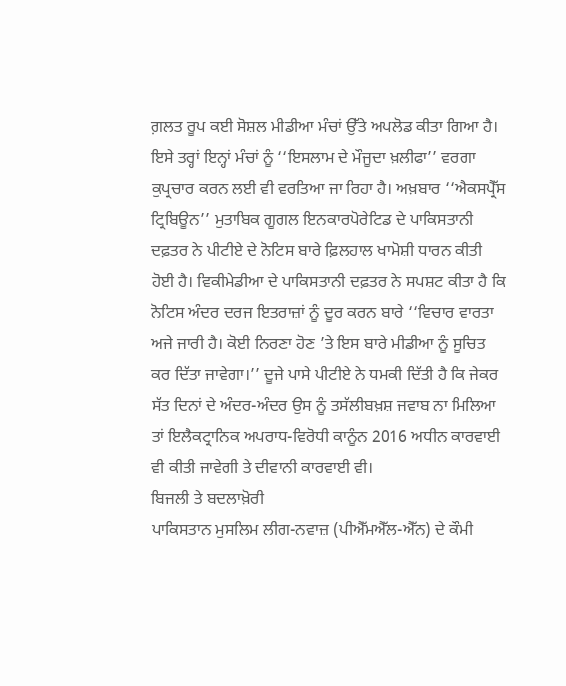ਗ਼ਲਤ ਰੂਪ ਕਈ ਸੋਸ਼ਲ ਮੀਡੀਆ ਮੰਚਾਂ ਉੱਤੇ ਅਪਲੋਡ ਕੀਤਾ ਗਿਆ ਹੈ। ਇਸੇ ਤਰ੍ਹਾਂ ਇਨ੍ਹਾਂ ਮੰਚਾਂ ਨੂੰ ‘‘ਇਸਲਾਮ ਦੇ ਮੌਜੂਦਾ ਖ਼ਲੀਫਾ’’ ਵਰਗਾ ਕੁਪ੍ਰਚਾਰ ਕਰਨ ਲਈ ਵੀ ਵਰਤਿਆ ਜਾ ਰਿਹਾ ਹੈ। ਅਖ਼ਬਾਰ ‘‘ਐਕਸਪ੍ਰੈੱਸ ਟ੍ਰਿਬਿਊਨ’’ ਮੁਤਾਬਿਕ ਗੂਗਲ ਇਨਕਾਰਪੋਰੇਟਿਡ ਦੇ ਪਾਕਿਸਤਾਨੀ ਦਫ਼ਤਰ ਨੇ ਪੀਟੀਏ ਦੇ ਨੋਟਿਸ ਬਾਰੇ ਫ਼ਿਲਹਾਲ ਖਾਮੋਸ਼ੀ ਧਾਰਨ ਕੀਤੀ ਹੋਈ ਹੈ। ਵਿਕੀਮੇਡੀਆ ਦੇ ਪਾਕਿਸਤਾਨੀ ਦਫ਼ਤਰ ਨੇ ਸਪਸ਼ਟ ਕੀਤਾ ਹੈ ਕਿ ਨੋਟਿਸ ਅੰਦਰ ਦਰਜ ਇਤਰਾਜ਼ਾਂ ਨੂੰ ਦੂਰ ਕਰਨ ਬਾਰੇ ‘‘ਵਿਚਾਰ ਵਾਰਤਾ ਅਜੇ ਜਾਰੀ ਹੈ। ਕੋਈ ਨਿਰਣਾ ਹੋਣ ’ਤੇ ਇਸ ਬਾਰੇ ਮੀਡੀਆ ਨੂੰ ਸੂਚਿਤ ਕਰ ਦਿੱਤਾ ਜਾਵੇਗਾ।’’ ਦੂਜੇ ਪਾਸੇ ਪੀਟੀਏ ਨੇ ਧਮਕੀ ਦਿੱਤੀ ਹੈ ਕਿ ਜੇਕਰ ਸੱਤ ਦਿਨਾਂ ਦੇ ਅੰਦਰ-ਅੰਦਰ ਉਸ ਨੂੰ ਤਸੱਲੀਬਖ਼ਸ਼ ਜਵਾਬ ਨਾ ਮਿਲਿਆ ਤਾਂ ਇਲੈਕਟ੍ਰਾਨਿਕ ਅਪਰਾਧ-ਵਿਰੋਧੀ ਕਾਨੂੰਨ 2016 ਅਧੀਨ ਕਾਰਵਾਈ ਵੀ ਕੀਤੀ ਜਾਵੇਗੀ ਤੇ ਦੀਵਾਨੀ ਕਾਰਵਾਈ ਵੀ।
ਬਿਜਲੀ ਤੇ ਬਦਲਾਖ਼ੋਰੀ
ਪਾਕਿਸਤਾਨ ਮੁਸਲਿਮ ਲੀਗ-ਨਵਾਜ਼ (ਪੀਐੱਮਐੱਲ-ਐੱਨ) ਦੇ ਕੌਮੀ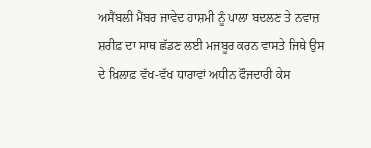ਅਸੈਂਬਲੀ ਮੈਂਬਰ ਜਾਵੇਦ ਹਾਸ਼ਮੀ ਨੂੰ ਪਾਲਾ ਬਦਲਣ ਤੇ ਨਵਾਜ਼ ਸ਼ਰੀਫ਼ ਦਾ ਸਾਥ ਛੱਡਣ ਲਈ ਮਜਬੂਰ ਕਰਨ ਵਾਸਤੇ ਜਿਥੇ ਉਸ ਦੇ ਖ਼ਿਲਾਫ਼ ਵੱਖ-ਵੱਖ ਧਾਰਾਵਾਂ ਅਧੀਨ ਫੌਜਦਾਰੀ ਕੇਸ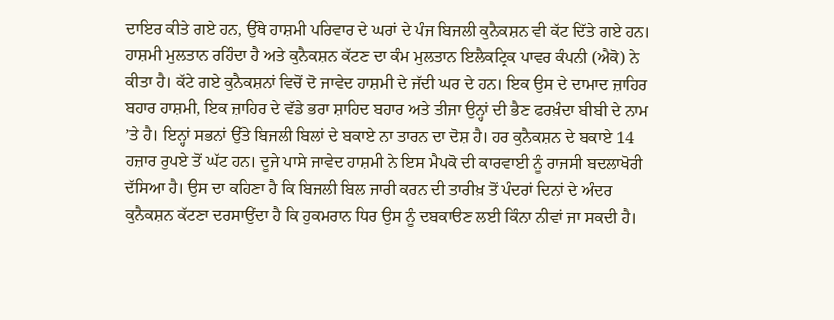ਦਾਇਰ ਕੀਤੇ ਗਏ ਹਨ, ਉੱਥੇ ਹਾਸ਼ਮੀ ਪਰਿਵਾਰ ਦੇ ਘਰਾਂ ਦੇ ਪੰਜ ਬਿਜਲੀ ਕੁਨੈਕਸ਼ਨ ਵੀ ਕੱਟ ਦਿੱਤੇ ਗਏ ਹਨ। ਹਾਸ਼ਮੀ ਮੁਲਤਾਨ ਰਹਿੰਦਾ ਹੈ ਅਤੇ ਕੁਨੈਕਸ਼ਨ ਕੱਟਣ ਦਾ ਕੰਮ ਮੁਲਤਾਨ ਇਲੈਕਟ੍ਰਿਕ ਪਾਵਰ ਕੰਪਨੀ (ਐਕੋ) ਨੇ ਕੀਤਾ ਹੈ। ਕੱਟੇ ਗਏ ਕੁਨੈਕਸ਼ਨਾਂ ਵਿਚੋਂ ਦੋ ਜਾਵੇਦ ਹਾਸ਼ਮੀ ਦੇ ਜੱਦੀ ਘਰ ਦੇ ਹਨ। ਇਕ ਉਸ ਦੇ ਦਾਮਾਦ ਜ਼ਾਹਿਰ ਬਹਾਰ ਹਾਸ਼ਮੀ, ਇਕ ਜ਼ਾਹਿਰ ਦੇ ਵੱਡੇ ਭਰਾ ਸ਼ਾਹਿਦ ਬਹਾਰ ਅਤੇ ਤੀਜਾ ਉਨ੍ਹਾਂ ਦੀ ਭੈਣ ਫਰਖ਼ੰਦਾ ਬੀਬੀ ਦੇ ਨਾਮ ’ਤੇ ਹੈ। ਇਨ੍ਹਾਂ ਸਭਨਾਂ ਉੱਤੇ ਬਿਜਲੀ ਬਿਲਾਂ ਦੇ ਬਕਾਏ ਨਾ ਤਾਰਨ ਦਾ ਦੋਸ਼ ਹੈ। ਹਰ ਕੁਨੈਕਸ਼ਨ ਦੇ ਬਕਾਏ 14 ਹਜ਼ਾਰ ਰੁਪਏ ਤੋਂ ਘੱਟ ਹਨ। ਦੂਜੇ ਪਾਸੇ ਜਾਵੇਦ ਹਾਸ਼ਮੀ ਨੇ ਇਸ ਮੈਪਕੋ ਦੀ ਕਾਰਵਾਈ ਨੂੰ ਰਾਜਸੀ ਬਦਲਾਖੋਰੀ ਦੱਸਿਆ ਹੈ। ਉਸ ਦਾ ਕਹਿਣਾ ਹੈ ਕਿ ਬਿਜਲੀ ਬਿਲ ਜਾਰੀ ਕਰਨ ਦੀ ਤਾਰੀਖ਼ ਤੋਂ ਪੰਦਰਾਂ ਦਿਨਾਂ ਦੇ ਅੰਦਰ ਕੁਨੈਕਸ਼ਨ ਕੱਟਣਾ ਦਰਸਾਉਂਦਾ ਹੈ ਕਿ ਹੁਕਮਰਾਨ ਧਿਰ ਉਸ ਨੂੰ ਦਬਕਾੳਣ ਲਈ ਕਿੰਨਾ ਨੀਵਾਂ ਜਾ ਸਕਦੀ ਹੈ।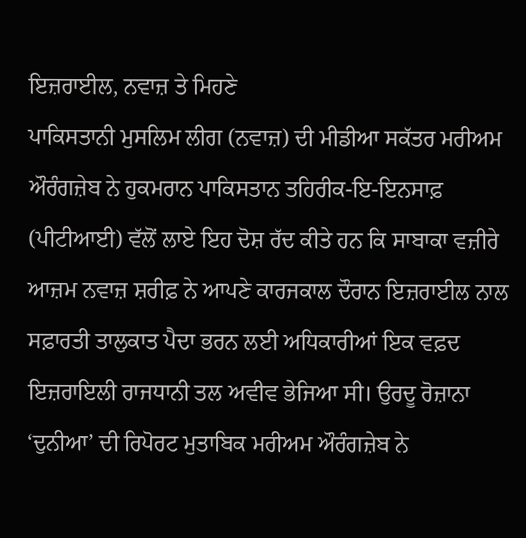ਇਜ਼ਰਾਈਲ, ਨਵਾਜ਼ ਤੇ ਮਿਹਣੇ
ਪਾਕਿਸਤਾਨੀ ਮੁਸਲਿਮ ਲੀਗ (ਨਵਾਜ਼) ਦੀ ਮੀਡੀਆ ਸਕੱਤਰ ਮਰੀਅਮ ਔਰੰਗਜ਼ੇਬ ਨੇ ਹੁਕਮਰਾਨ ਪਾਕਿਸਤਾਨ ਤਹਿਰੀਕ-ਇ-ਇਨਸਾਫ਼ (ਪੀਟੀਆਈ) ਵੱਲੋਂ ਲਾਏ ਇਹ ਦੋਸ਼ ਰੱਦ ਕੀਤੇ ਹਨ ਕਿ ਸਾਬਾਕਾ ਵਜ਼ੀਰੇ ਆਜ਼ਮ ਨਵਾਜ਼ ਸ਼ਰੀਫ਼ ਨੇ ਆਪਣੇ ਕਾਰਜਕਾਲ ਦੌਰਾਨ ਇਜ਼ਰਾਈਲ ਨਾਲ ਸਫ਼ਾਰਤੀ ਤਾਲੁਕਾਤ ਪੈਦਾ ਭਰਨ ਲਈ ਅਧਿਕਾਰੀਆਂ ਇਕ ਵਫ਼ਦ ਇਜ਼ਰਾਇਲੀ ਰਾਜਧਾਨੀ ਤਲ ਅਵੀਵ ਭੇਜਿਆ ਸੀ। ਉਰਦੂ ਰੋਜ਼ਾਨਾ ‘ਦੁਨੀਆ’ ਦੀ ਰਿਪੋਰਟ ਮੁਤਾਬਿਕ ਮਰੀਅਮ ਔਰੰਗਜ਼ੇਬ ਨੇ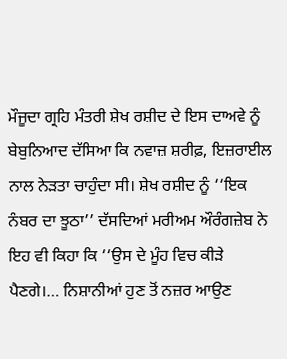ਮੌਜੂਦਾ ਗ੍ਰਹਿ ਮੰਤਰੀ ਸ਼ੇਖ ਰਸ਼ੀਦ ਦੇ ਇਸ ਦਾਅਵੇ ਨੂੰ ਬੇਬੁਨਿਆਦ ਦੱਸਿਆ ਕਿ ਨਵਾਜ਼ ਸ਼ਰੀਫ਼, ਇਜ਼ਰਾਈਲ ਨਾਲ ਨੇੜਤਾ ਚਾਹੁੰਦਾ ਸੀ। ਸ਼ੇਖ ਰਸ਼ੀਦ ਨੂੰ ‘‘ਇਕ ਨੰਬਰ ਦਾ ਝੂਠਾ’’ ਦੱਸਦਿਆਂ ਮਰੀਅਮ ਔਰੰਗਜ਼ੇਬ ਨੇ ਇਹ ਵੀ ਕਿਹਾ ਕਿ ‘‘ਉਸ ਦੇ ਮੂੰਹ ਵਿਚ ਕੀੜੇ ਪੈਣਗੇ।… ਨਿਸ਼ਾਨੀਆਂ ਹੁਣ ਤੋਂ ਨਜ਼ਰ ਆਉਣ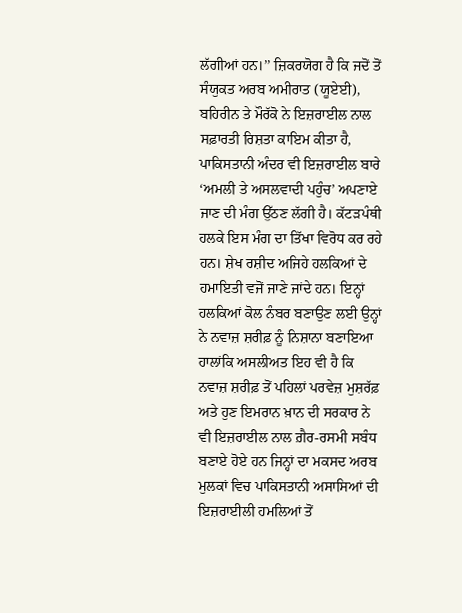ਲੱਗੀਆਂ ਹਨ।’’ ਜ਼ਿਕਰਯੋਗ ਹੈ ਕਿ ਜਦੋਂ ਤੋਂ ਸੰਯੁਕਤ ਅਰਬ ਅਮੀਰਾਤ (ਯੂਏਈ), ਬਹਿਰੀਨ ਤੇ ਮੌਰੱਕੋ ਨੇ ਇਜ਼ਰਾਈਲ ਨਾਲ ਸਫ਼ਾਰਤੀ ਰਿਸ਼ਤਾ ਕਾਇਮ ਕੀਤਾ ਹੈ, ਪਾਕਿਸਤਾਨੀ ਅੰਦਰ ਵੀ ਇਜ਼ਰਾਈਲ ਬਾਰੇ ‘ਅਮਲੀ ਤੇ ਅਸਲਵਾਦੀ ਪਹੁੰਚ’ ਅਪਣਾਏ ਜਾਣ ਦੀ ਮੰਗ ਉੱਠਣ ਲੱਗੀ ਹੈ। ਕੱਟੜਪੰਥੀ ਹਲਕੇ ਇਸ ਮੰਗ ਦਾ ਤਿੱਖਾ ਵਿਰੋਧ ਕਰ ਰਹੇ ਹਨ। ਸ਼ੇਖ ਰਸ਼ੀਦ ਅਜਿਹੇ ਹਲਕਿਆਂ ਦੇ ਹਮਾਇਤੀ ਵਜੋਂ ਜਾਣੇ ਜਾਂਦੇ ਹਨ। ਇਨ੍ਹਾਂ ਹਲਕਿਆਂ ਕੋਲ ਨੰਬਰ ਬਣਾਉਣ ਲਈ ਉਨ੍ਹਾਂ ਨੇ ਨਵਾਜ਼ ਸ਼ਰੀਫ਼ ਨੂੰ ਨਿਸ਼ਾਨਾ ਬਣਾਇਆ ਹਾਲਾਂਕਿ ਅਸਲੀਅਤ ਇਹ ਵੀ ਹੈ ਕਿ ਨਵਾਜ਼ ਸ਼ਰੀਫ਼ ਤੋਂ ਪਹਿਲਾਂ ਪਰਵੇਜ਼ ਮੁਸ਼ਰੱਫ਼ ਅਤੇ ਹੁਣ ਇਮਰਾਨ ਖ਼ਾਨ ਦੀ ਸਰਕਾਰ ਨੇ ਵੀ ਇਜ਼ਰਾਈਲ ਨਾਲ ਗ਼ੈਰ-ਰਸਮੀ ਸਬੰਧ ਬਣਾਏ ਹੋਏ ਹਨ ਜਿਨ੍ਹਾਂ ਦਾ ਮਕਸਦ ਅਰਬ ਮੁਲਕਾਂ ਵਿਚ ਪਾਕਿਸਤਾਨੀ ਅਸਾਸਿਆਂ ਦੀ ਇਜ਼ਰਾਈਲੀ ਹਮਲਿਆਂ ਤੋਂ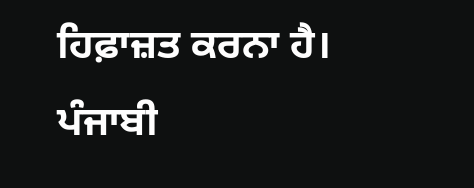ਹਿਫ਼ਾਜ਼ਤ ਕਰਨਾ ਹੈ।
ਪੰਜਾਬੀ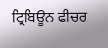ਟ੍ਰਿਬਿਊਨ ਫੀਚਰ